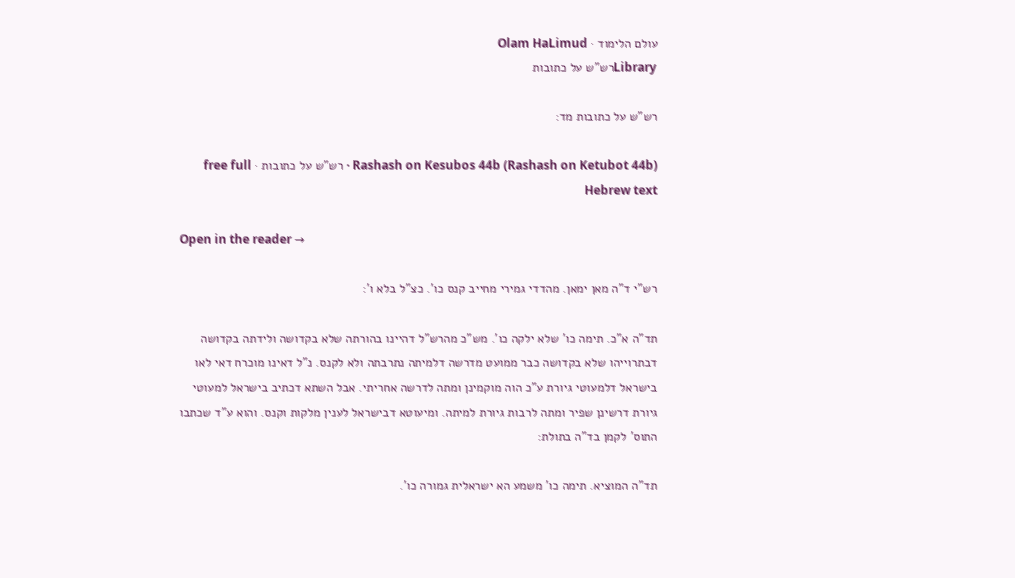עולם הלימוד · Olam HaLimud
Libraryרש"ש על כתובות

רש"ש על כתובות מד:

Rashash on Kesubos 44b (Rashash on Ketubot 44b) · רש"ש על כתובות · free full Hebrew text

Open in the reader →

רש"י ד"ה מאן ימאן. מהדדי גמירי מחייב קנס כו'. כצ"ל בלא ו':

תד"ה א"כ. תימה כו' שלא ילקה כו'. מש"כ מהרש"ל דהיינו בהורתה שלא בקדושה ולידתה בקדושה דבתרוייהו שלא בקדושה כבר ממועט מדרשה דלמיתה נתרבתה ולא לקנס. נ"ל דאינו מוכרח דאי לאו בישראל דלמעוטי גיורת ע"כ הוה מוקמינן ומתה לדרשה אחריתי. אבל השתא דכתיב בישראל למעוטי גיורת דרשינן שפיר ומתה לרבות גיורת למיתה. ומיעוטא דבישראל לענין מלקות וקנס. והוא ע"ד שכתבו התוס' לקמן בד"ה בתולת:

תד"ה המוציא. תימה כו' משמע הא ישראלית גמורה כו'.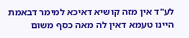לע"ד אין מזה קושיא דאיכא למימר דבאמת היינו טעמא דאין לה מאה כסף משום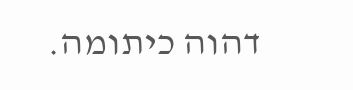דהוה כיתומה.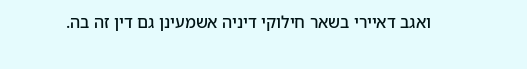ואגב דאיירי בשאר חילוקי דיניה אשמעינן גם דין זה בה.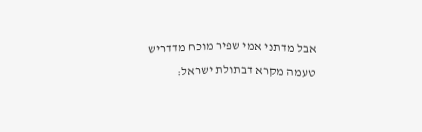אבל מדתני אמי שפיר מוכח מדדריש טעמה מקרא דבתולת ישראל: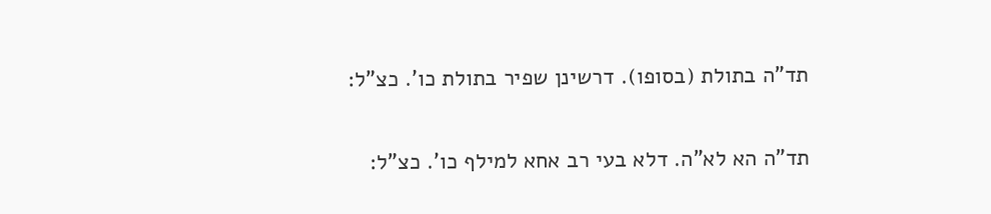תד"ה בתולת (בסופו). דרשינן שפיר בתולת כו'. כצ"ל:

תד"ה הא לא"ה. דלא בעי רב אחא למילף כו'. כצ"ל: